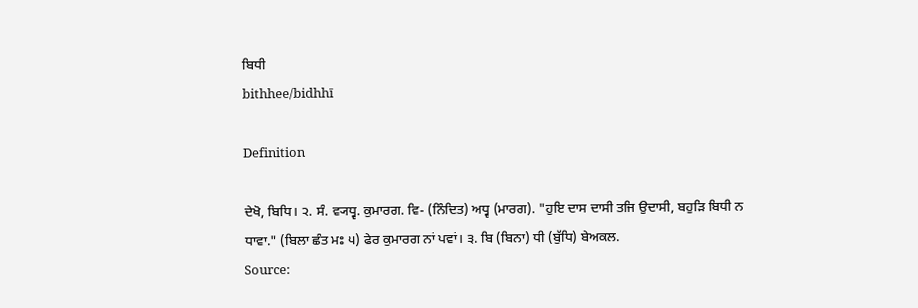ਬਿਧੀ
bithhee/bidhhī

Definition

ਦੇਖੋ, ਬਿਧਿ। ੨. ਸੰ. ਵ੍ਯਧ੍ਵ. ਕੁਮਾਰਗ. ਵਿ- (ਨਿੰਦਿਤ) ਅਧ੍ਵ (ਮਾਰਗ). "ਹੁਇ ਦਾਸ ਦਾਸੀ ਤਜਿ ਉਦਾਸੀ, ਬਹੁੜਿ ਬਿਧੀ ਨ ਧਾਵਾ." (ਬਿਲਾ ਛੰਤ ਮਃ ੫) ਫੇਰ ਕੁਮਾਰਗ ਨਾਂ ਪਵਾਂ। ੩. ਬਿ (ਬਿਨਾ) ਧੀ (ਬੁੱਧਿ) ਬੇਅਕਲ.
Source: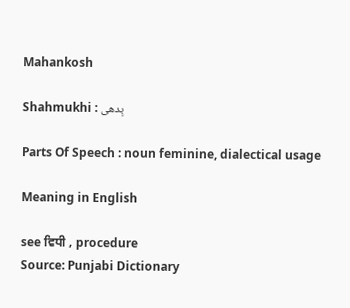Mahankosh

Shahmukhi : بِدھی

Parts Of Speech : noun feminine, dialectical usage

Meaning in English

see ਵਿਧੀ , procedure
Source: Punjabi Dictionary